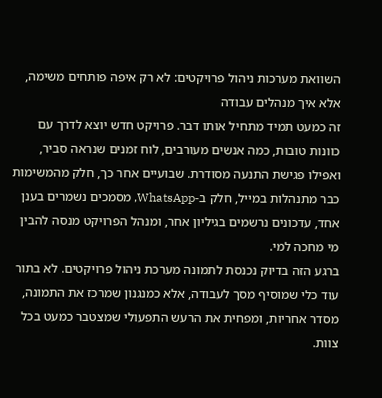השוואת מערכות ניהול פרויקטים: לא רק איפה פותחים משימה, אלא איך מנהלים עבודה
זה כמעט תמיד מתחיל אותו דבר. פרויקט חדש יוצא לדרך עם כוונות טובות, כמה אנשים מעורבים, לוח זמנים שנראה סביר, ואפילו פגישת התנעה מסודרת. שבועיים אחר כך, חלק מהמשימות כבר מתנהלות במייל, חלק ב-WhatsApp, מסמכים נשמרים בענן אחד, עדכונים נרשמים בגיליון אחר, ומנהל הפרויקט מנסה להבין מי מחכה למי.
ברגע הזה בדיוק נכנסת לתמונה מערכת ניהול פרויקטים. לא בתור עוד כלי שמוסיף מסך לעבודה, אלא כמנגנון שמרכז את התמונה, מסדר אחריות, ומפחית את הרעש התפעולי שמצטבר כמעט בכל צוות.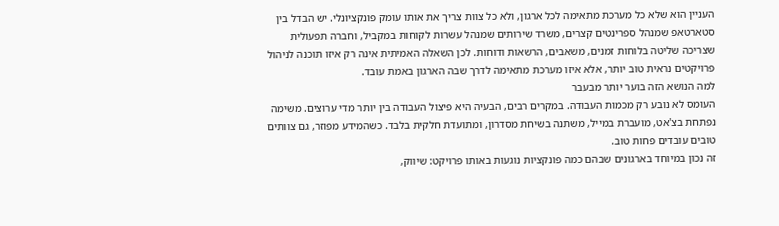העניין הוא שלא כל מערכת מתאימה לכל ארגון, ולא כל צוות צריך את אותו עומק פונקציונלי. יש הבדל בין סטארטאפ שמנהל ספרינטים קצרים, משרד שירותים שמנהל עשרות לקוחות במקביל, וחברה תפעולית שצריכה שליטה בלוחות זמנים, משאבים, הרשאות ודוחות. לכן השאלה האמיתית אינה רק איזו תוכנה לניהול פרויקטים נראית טוב יותר, אלא איזו מערכת מתאימה לדרך שבה הארגון באמת עובד.
למה הנושא הזה בוער יותר מבעבר
העומס לא נובע רק מכמות העבודה. במקרים רבים, הבעיה היא פיצול העבודה בין יותר מדי ערוצים. משימה נפתחת בצ'אט, מועברת במייל, משתנה בשיחת מסדרון, ומתועדת חלקית בלבד. כשהמידע מפוזר, גם צוותים טובים עובדים פחות טוב.
זה נכון במיוחד בארגונים שבהם כמה פונקציות נוגעות באותו פרויקט: שיווק,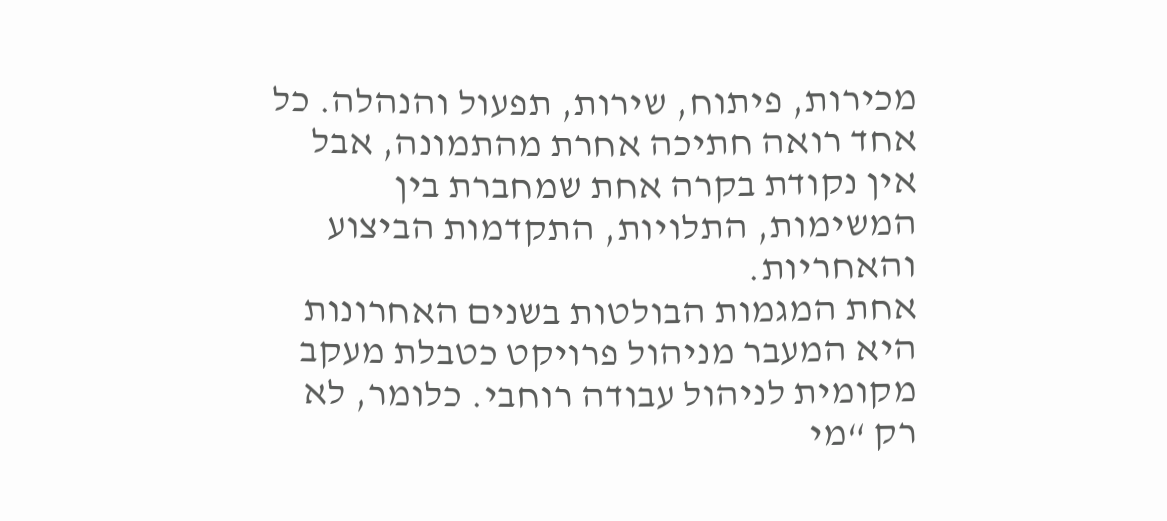מכירות, פיתוח, שירות, תפעול והנהלה. כל אחד רואה חתיכה אחרת מהתמונה, אבל אין נקודת בקרה אחת שמחברת בין המשימות, התלויות, התקדמות הביצוע והאחריות.
אחת המגמות הבולטות בשנים האחרונות היא המעבר מניהול פרויקט כטבלת מעקב מקומית לניהול עבודה רוחבי. כלומר, לא רק “מי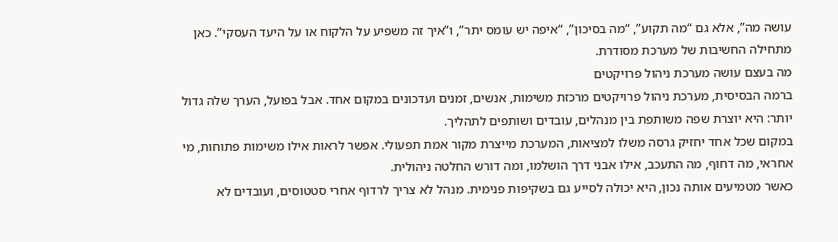עושה מה”, אלא גם “מה תקוע”, “מה בסיכון”, “איפה יש עומס יתר”, ו”איך זה משפיע על הלקוח או על היעד העסקי”. כאן מתחילה החשיבות של מערכת מסודרת.
מה בעצם עושה מערכת ניהול פרויקטים
ברמה הבסיסית, מערכת ניהול פרויקטים מרכזת משימות, אנשים, זמנים ועדכונים במקום אחד. אבל בפועל, הערך שלה גדול יותר: היא יוצרת שפה משותפת בין מנהלים, עובדים ושותפים לתהליך.
במקום שכל אחד יחזיק גרסה משלו למציאות, המערכת מייצרת מקור אמת תפעולי. אפשר לראות אילו משימות פתוחות, מי אחראי, מה דחוף, מה התעכב, אילו אבני דרך הושלמו, ומה דורש החלטה ניהולית.
כאשר מטמיעים אותה נכון, היא יכולה לסייע גם בשקיפות פנימית. מנהל לא צריך לרדוף אחרי סטטוסים, ועובדים לא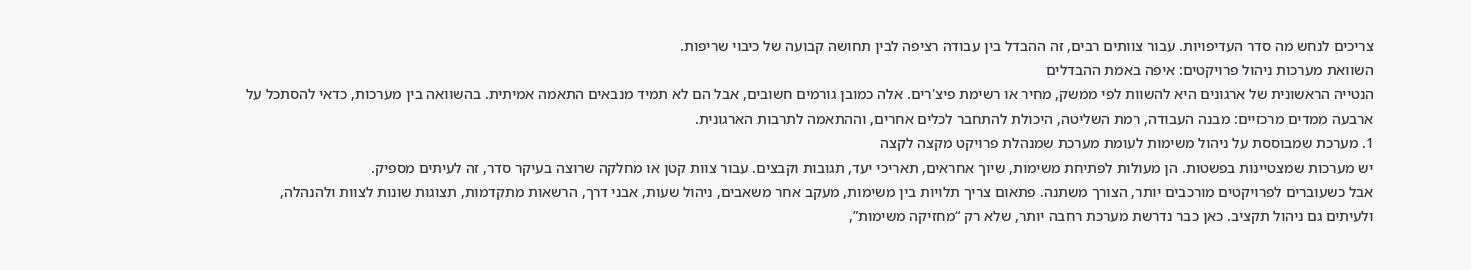צריכים לנחש מה סדר העדיפויות. עבור צוותים רבים, זה ההבדל בין עבודה רציפה לבין תחושה קבועה של כיבוי שריפות.
השוואת מערכות ניהול פרויקטים: איפה באמת ההבדלים
הנטייה הראשונית של ארגונים היא להשוות לפי ממשק, מחיר או רשימת פיצ'רים. אלה כמובן גורמים חשובים, אבל הם לא תמיד מנבאים התאמה אמיתית. בהשוואה בין מערכות, כדאי להסתכל על ארבעה ממדים מרכזיים: מבנה העבודה, רמת השליטה, היכולת להתחבר לכלים אחרים, וההתאמה לתרבות הארגונית.
1. מערכת שמבוססת על ניהול משימות לעומת מערכת שמנהלת פרויקט מקצה לקצה
יש מערכות שמצטיינות בפשטות. הן מעולות לפתיחת משימות, שיוך אחראים, תאריכי יעד, תגובות וקבצים. עבור צוות קטן או מחלקה שרוצה בעיקר סדר, זה לעיתים מספיק.
אבל כשעוברים לפרויקטים מורכבים יותר, הצורך משתנה. פתאום צריך תלויות בין משימות, מעקב אחר משאבים, ניהול שעות, אבני דרך, הרשאות מתקדמות, תצוגות שונות לצוות ולהנהלה, ולעיתים גם ניהול תקציב. כאן כבר נדרשת מערכת רחבה יותר, שלא רק “מחזיקה משימות”,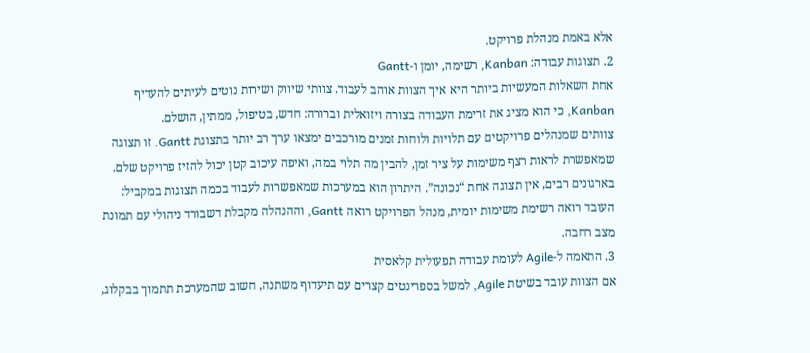אלא באמת מנהלת פרויקט.
2. תצוגות עבודה: Kanban, רשימה, יומן ו-Gantt
אחת השאלות המעשיות ביותר היא איך הצוות אוהב לעבוד. צוותי שיווק ושירות נוטים לעיתים להעדיף Kanban, כי הוא מציג את זרימת העבודה בצורה ויזואלית וברורה: חדש, בטיפול, ממתין, הושלם.
צוותים שמנהלים פרויקטים עם תלויות ולוחות זמנים מורכבים ימצאו ערך רב יותר בתצוגת Gantt. זו תצוגה שמאפשרת לראות רצף משימות על ציר זמן, להבין מה תלוי במה, ואיפה עיכוב קטן יכול להזיז פרויקט שלם.
בארגונים רבים, אין תצוגה אחת “נכונה”. היתרון הוא במערכות שמאפשרות לעבוד בכמה תצוגות במקביל: העובד רואה רשימת משימות יומית, מנהל הפרויקט רואה Gantt, וההנהלה מקבלת דשבורד ניהולי עם תמונת מצב רחבה.
3. התאמה ל-Agile לעומת עבודה תפעולית קלאסית
אם הצוות עובד בשיטת Agile, למשל בספרינטים קצרים עם תיעדוף משתנה, חשוב שהמערכת תתמוך בבקלוג,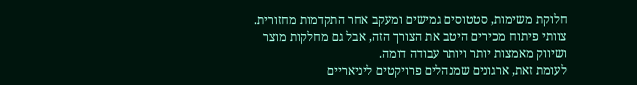חלוקת משימות, סטטוסים גמישים ומעקב אחר התקדמות מחזורית. צוותי פיתוח מכירים היטב את הצורך הזה, אבל גם מחלקות מוצר ושיווק מאמצות יותר ויותר עבודה דומה.
לעומת זאת, ארגונים שמנהלים פרויקטים ליניאריים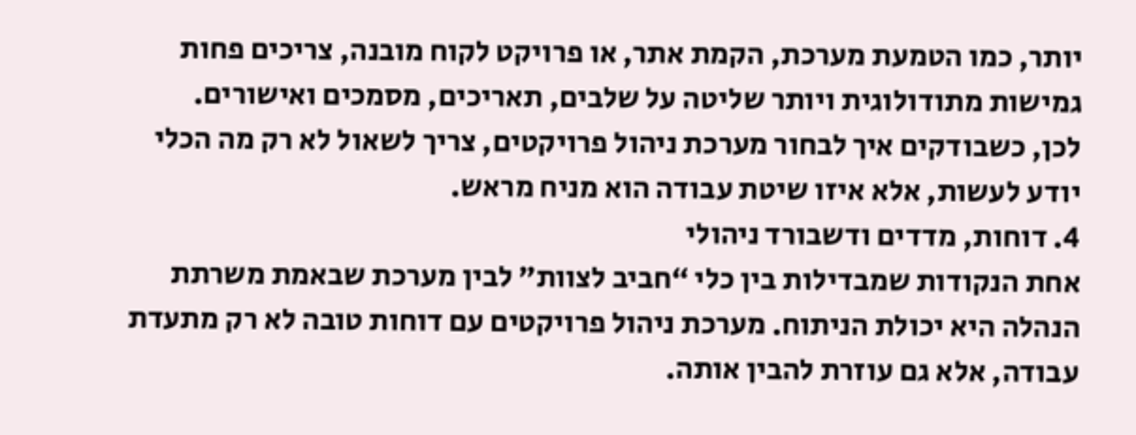יותר, כמו הטמעת מערכת, הקמת אתר, או פרויקט לקוח מובנה, צריכים פחות גמישות מתודולוגית ויותר שליטה על שלבים, תאריכים, מסמכים ואישורים.
לכן, כשבודקים איך לבחור מערכת ניהול פרויקטים, צריך לשאול לא רק מה הכלי יודע לעשות, אלא איזו שיטת עבודה הוא מניח מראש.
4. דוחות, מדדים ודשבורד ניהולי
אחת הנקודות שמבדילות בין כלי “חביב לצוות” לבין מערכת שבאמת משרתת הנהלה היא יכולת הניתוח. מערכת ניהול פרויקטים עם דוחות טובה לא רק מתעדת עבודה, אלא גם עוזרת להבין אותה.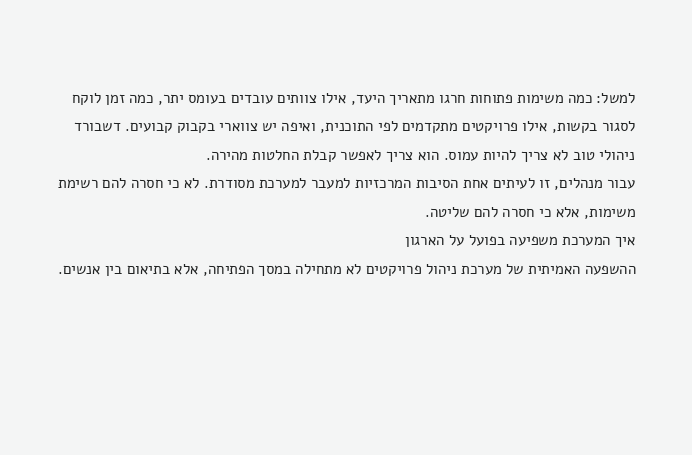למשל: כמה משימות פתוחות חרגו מתאריך היעד, אילו צוותים עובדים בעומס יתר, כמה זמן לוקח לסגור בקשות, אילו פרויקטים מתקדמים לפי התוכנית, ואיפה יש צווארי בקבוק קבועים. דשבורד ניהולי טוב לא צריך להיות עמוס. הוא צריך לאפשר קבלת החלטות מהירה.
עבור מנהלים, זו לעיתים אחת הסיבות המרכזיות למעבר למערכת מסודרת. לא כי חסרה להם רשימת משימות, אלא כי חסרה להם שליטה.
איך המערכת משפיעה בפועל על הארגון
ההשפעה האמיתית של מערכת ניהול פרויקטים לא מתחילה במסך הפתיחה, אלא בתיאום בין אנשים.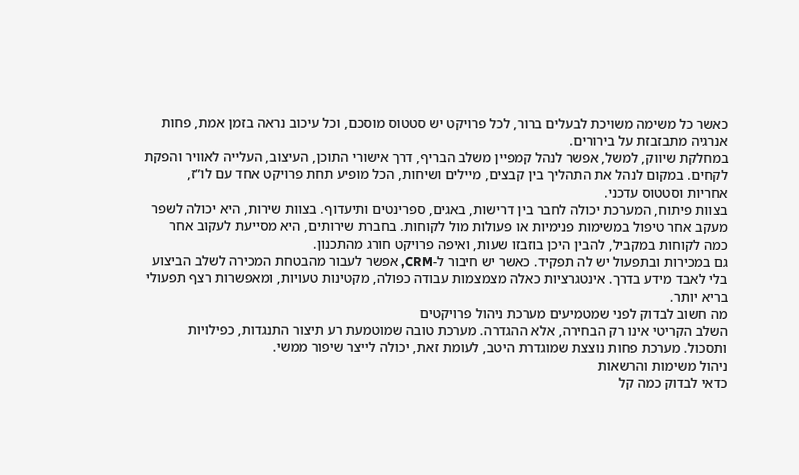כאשר כל משימה משויכת לבעלים ברור, לכל פרויקט יש סטטוס מוסכם, וכל עיכוב נראה בזמן אמת, פחות אנרגיה מתבזבזת על בירורים.
במחלקת שיווק, למשל, אפשר לנהל קמפיין משלב הבריף, דרך אישורי התוכן, העיצוב, העלייה לאוויר והפקת לקחים. במקום לנהל את התהליך בין קבצים, מיילים ושיחות, הכל מופיע תחת פרויקט אחד עם לו”ז, אחריות וסטטוס עדכני.
בצוות פיתוח, המערכת יכולה לחבר בין דרישות, באגים, ספרינטים ותיעדוף. בצוות שירות, היא יכולה לשפר מעקב אחר טיפול במשימות פנימיות או פעולות מול לקוחות. בחברת שירותים, היא מסייעת לעקוב אחר כמה לקוחות במקביל, להבין היכן בוזבזו שעות, ואיפה פרויקט חורג מהתכנון.
גם במכירות ובתפעול יש לה תפקיד. כאשר יש חיבור ל-CRM, אפשר לעבור מהבטחת המכירה לשלב הביצוע בלי לאבד מידע בדרך. אינטגרציות כאלה מצמצמות עבודה כפולה, מקטינות טעויות, ומאפשרות רצף תפעולי בריא יותר.
מה חשוב לבדוק לפני שמטמיעים מערכת ניהול פרויקטים
השלב הקריטי אינו רק הבחירה, אלא ההגדרה. מערכת טובה שמוטמעת רע תיצור התנגדות, כפילויות ותסכול. מערכת פחות נוצצת שמוגדרת היטב, לעומת זאת, יכולה לייצר שיפור ממשי.
ניהול משימות והרשאות
כדאי לבדוק כמה קל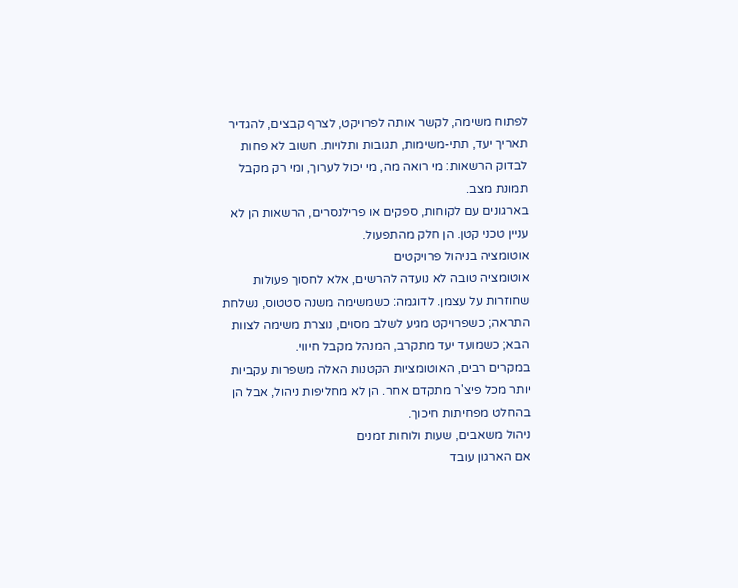לפתוח משימה, לקשר אותה לפרויקט, לצרף קבצים, להגדיר תאריך יעד, תתי-משימות, תגובות ותלויות. חשוב לא פחות לבדוק הרשאות: מי רואה מה, מי יכול לערוך, ומי רק מקבל תמונת מצב.
בארגונים עם לקוחות, ספקים או פרילנסרים, הרשאות הן לא עניין טכני קטן. הן חלק מהתפעול.
אוטומציה בניהול פרויקטים
אוטומציה טובה לא נועדה להרשים, אלא לחסוך פעולות שחוזרות על עצמן. לדוגמה: כשמשימה משנה סטטוס, נשלחת התראה; כשפרויקט מגיע לשלב מסוים, נוצרת משימה לצוות הבא; כשמועד יעד מתקרב, המנהל מקבל חיווי.
במקרים רבים, האוטומציות הקטנות האלה משפרות עקביות יותר מכל פיצ'ר מתקדם אחר. הן לא מחליפות ניהול, אבל הן בהחלט מפחיתות חיכוך.
ניהול משאבים, שעות ולוחות זמנים
אם הארגון עובד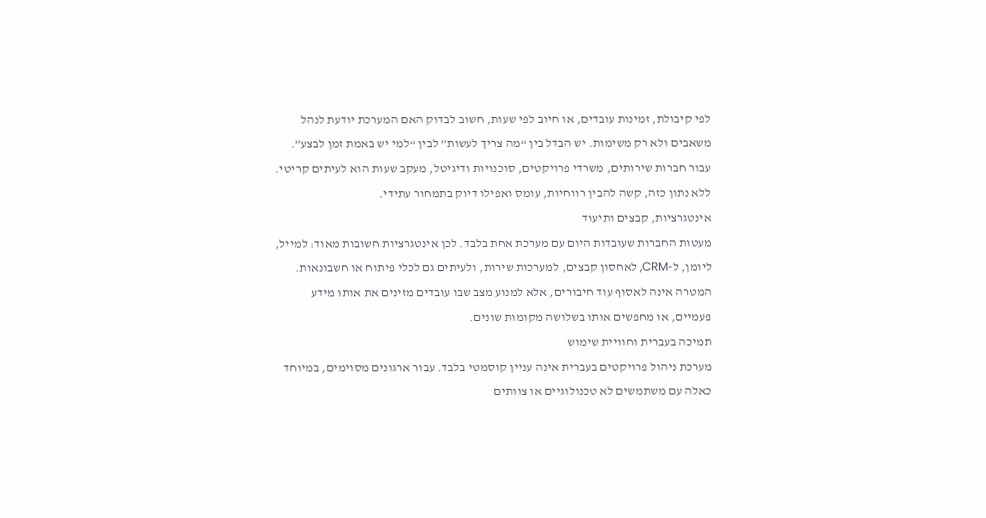לפי קיבולת, זמינות עובדים, או חיוב לפי שעות, חשוב לבדוק האם המערכת יודעת לנהל משאבים ולא רק משימות. יש הבדל בין “מה צריך לעשות” לבין “למי יש באמת זמן לבצע”.
עבור חברות שירותים, משרדי פרויקטים, סוכנויות ודיגיטל, מעקב שעות הוא לעיתים קריטי. ללא נתון כזה, קשה להבין רווחיות, עומס ואפילו דיוק בתמחור עתידי.
אינטגרציות, קבצים ותיעוד
מעטות החברות שעובדות היום עם מערכת אחת בלבד. לכן אינטגרציות חשובות מאוד: למייל, ליומן, ל-CRM, לאחסון קבצים, למערכות שירות, ולעיתים גם לכלי פיתוח או חשבונאות.
המטרה אינה לאסוף עוד חיבורים, אלא למנוע מצב שבו עובדים מזינים את אותו מידע פעמיים, או מחפשים אותו בשלושה מקומות שונים.
תמיכה בעברית וחוויית שימוש
מערכת ניהול פרויקטים בעברית אינה עניין קוסמטי בלבד. עבור ארגונים מסוימים, במיוחד כאלה עם משתמשים לא טכנולוגיים או צוותים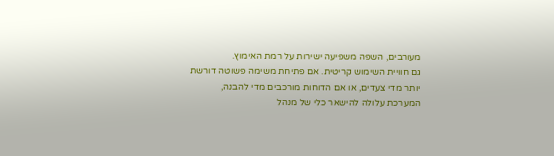מעורבים, השפה משפיעה ישירות על רמת האימוץ.
גם חוויית השימוש קריטית. אם פתיחת משימה פשוטה דורשת יותר מדי צעדים, או אם הדוחות מורכבים מדי להבנה, המערכת עלולה להישאר כלי של מנהל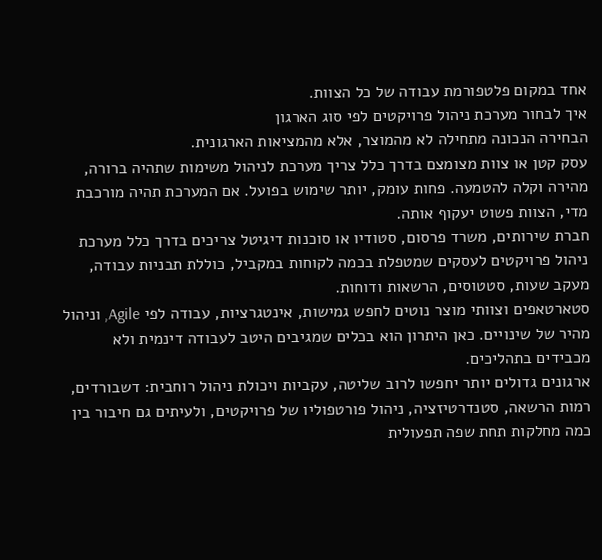אחד במקום פלטפורמת עבודה של כל הצוות.
איך לבחור מערכת ניהול פרויקטים לפי סוג הארגון
הבחירה הנכונה מתחילה לא מהמוצר, אלא מהמציאות הארגונית.
עסק קטן או צוות מצומצם בדרך כלל צריך מערכת לניהול משימות שתהיה ברורה, מהירה וקלה להטמעה. פחות עומק, יותר שימוש בפועל. אם המערכת תהיה מורכבת מדי, הצוות פשוט יעקוף אותה.
חברת שירותים, משרד פרסום, סטודיו או סוכנות דיגיטל צריכים בדרך כלל מערכת ניהול פרויקטים לעסקים שמטפלת בכמה לקוחות במקביל, כוללת תבניות עבודה, מעקב שעות, סטטוסים, הרשאות ודוחות.
סטארטאפים וצוותי מוצר נוטים לחפש גמישות, אינטגרציות, עבודה לפי Agile, וניהול מהיר של שינויים. כאן היתרון הוא בכלים שמגיבים היטב לעבודה דינמית ולא מכבידים בתהליכים.
ארגונים גדולים יותר יחפשו לרוב שליטה, עקביות ויכולת ניהול רוחבית: דשבורדים, רמות הרשאה, סטנדרטיזציה, ניהול פורטפוליו של פרויקטים, ולעיתים גם חיבור בין כמה מחלקות תחת שפה תפעולית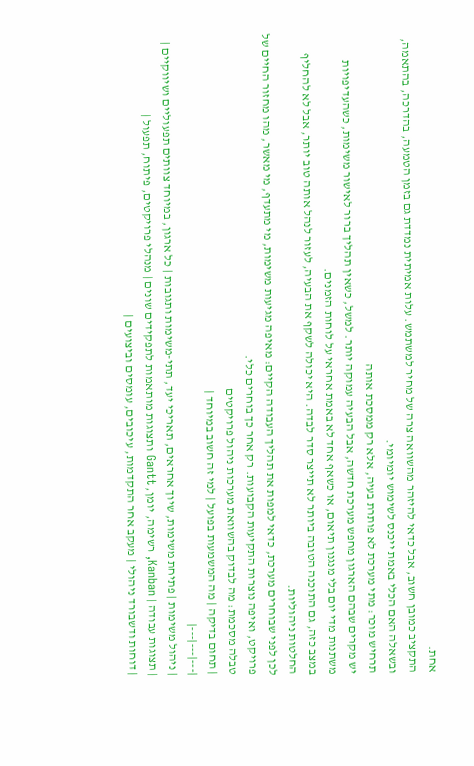אחת.
התקציב כמובן חשוב, אבל כדאי להיזהר מהשוואה צרה של מחיר למשתמש. עלות אמיתית נמדדת גם בזמן הטמעה, בהדרכה, בהתאמה, ובשאלה האם הכלי באמת ייכנס לשימוש יומיומי.
תרחיש מוכר: מתי מערכת לא פותרת בעיה, אלא רק ממסכת אותה
יש מקרים שבהם הארגון מחפש מערכת חדשה, אבל הבעיה עמוקה יותר. למשל, כשאין תהליך ברור לאישור משימות, כשהעדיפויות משתנות מדי יום בלי מנגנון תיאום, או כשאף אחד לא באמת אחראי על לוחות הזמנים.
במצב כזה, גם התוכנה הטובה ביותר לא תייצר סדר לבדה. היא יכולה לשקף את הבעיה, לעזור לנהל אותה טוב יותר, אבל לא להחליף החלטות ניהוליות.
לכן לפני שבוחרים מערכת, כדאי למפות את תהליך העבודה הקיים: מאיפה מגיעות משימות, מי מתעדף, מי מאשר, מהו מחזור החיים של פרויקט, ואיפה נוצרות התקיעות הקבועות. רק אחר כך בוחרים כלי.
טבלה מסכמת: מה לבדוק בהשוואת מערכות ניהול פרויקטים
| תחום בדיקה | מה המשמעות בפועל | למי זה חשוב במיוחד |
|---|---|---|
| ניהול משימות | פתיחת משימות, שיוך אחראים, תאריכי יעד, תתי-משימות ותגובות | כל ארגון, במיוחד צוותים תפעוליים ושיווקיים |
| תצוגות עבודה | Kanban, רשימה, יומן, Gantt ותצוגות מותאמות לתפקידים שונים | מנהלי פרויקטים, פיתוח, תפעול |
| דוחות ודשבורד ניהולי | מעקב אחר התקדמות, עיכובים, עומסים וביצועים |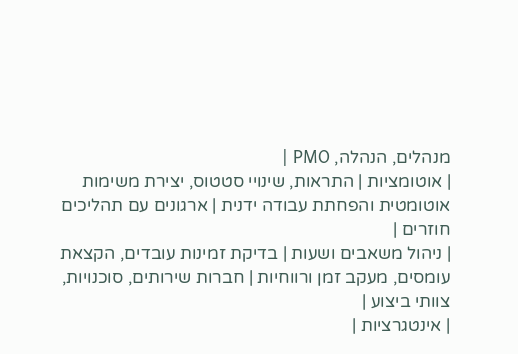מנהלים, הנהלה, PMO |
| אוטומציות | התראות, שינויי סטטוס, יצירת משימות אוטומטית והפחתת עבודה ידנית | ארגונים עם תהליכים חוזרים |
| ניהול משאבים ושעות | בדיקת זמינות עובדים, הקצאת עומסים, מעקב זמן ורווחיות | חברות שירותים, סוכנויות, צוותי ביצוע |
| אינטגרציות |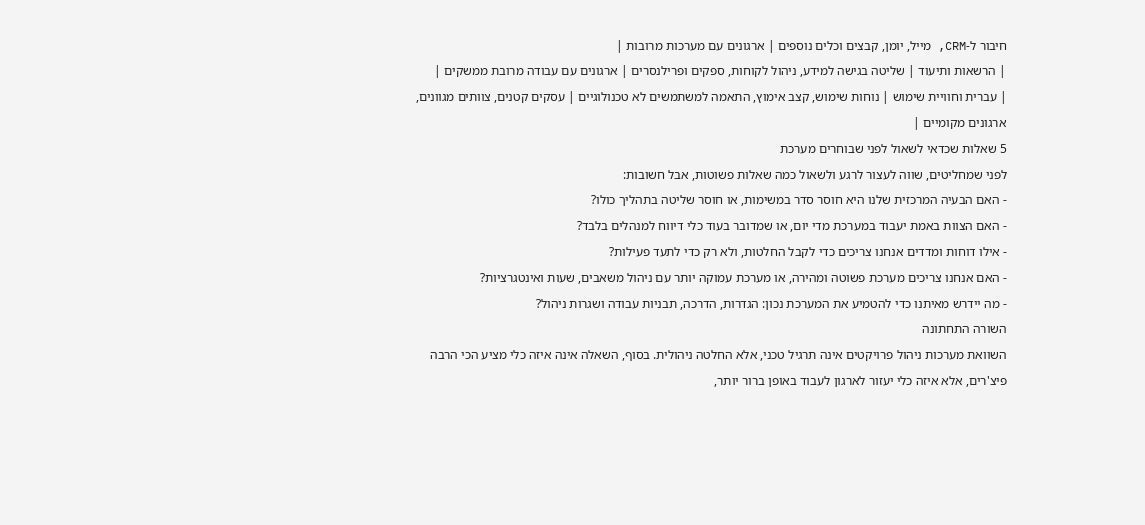חיבור ל-CRM, מייל, יומן, קבצים וכלים נוספים | ארגונים עם מערכות מרובות |
| הרשאות ותיעוד | שליטה בגישה למידע, ניהול לקוחות, ספקים ופרילנסרים | ארגונים עם עבודה מרובת ממשקים |
| עברית וחוויית שימוש | נוחות שימוש, קצב אימוץ, התאמה למשתמשים לא טכנולוגיים | עסקים קטנים, צוותים מגוונים, ארגונים מקומיים |
5 שאלות שכדאי לשאול לפני שבוחרים מערכת
לפני שמחליטים, שווה לעצור לרגע ולשאול כמה שאלות פשוטות, אבל חשובות:
- האם הבעיה המרכזית שלנו היא חוסר סדר במשימות, או חוסר שליטה בתהליך כולו?
- האם הצוות באמת יעבוד במערכת מדי יום, או שמדובר בעוד כלי דיווח למנהלים בלבד?
- אילו דוחות ומדדים אנחנו צריכים כדי לקבל החלטות, ולא רק כדי לתעד פעילות?
- האם אנחנו צריכים מערכת פשוטה ומהירה, או מערכת עמוקה יותר עם ניהול משאבים, שעות ואינטגרציות?
- מה יידרש מאיתנו כדי להטמיע את המערכת נכון: הגדרות, הדרכה, תבניות עבודה ושגרות ניהול?
השורה התחתונה
השוואת מערכות ניהול פרויקטים אינה תרגיל טכני, אלא החלטה ניהולית. בסוף, השאלה אינה איזה כלי מציע הכי הרבה פיצ'רים, אלא איזה כלי יעזור לארגון לעבוד באופן ברור יותר,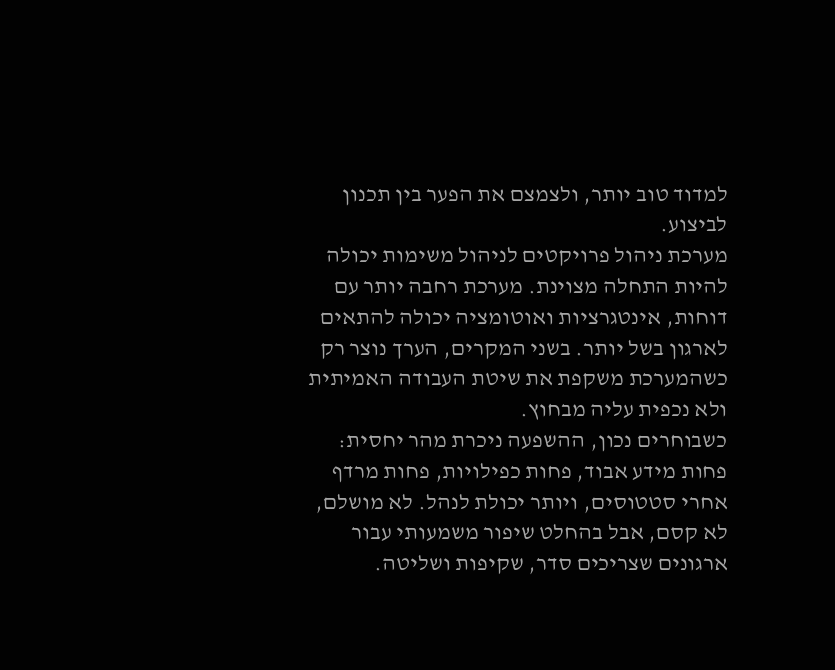למדוד טוב יותר, ולצמצם את הפער בין תכנון לביצוע.
מערכת ניהול פרויקטים לניהול משימות יכולה להיות התחלה מצוינת. מערכת רחבה יותר עם דוחות, אינטגרציות ואוטומציה יכולה להתאים לארגון בשל יותר. בשני המקרים, הערך נוצר רק כשהמערכת משקפת את שיטת העבודה האמיתית ולא נכפית עליה מבחוץ.
כשבוחרים נכון, ההשפעה ניכרת מהר יחסית: פחות מידע אבוד, פחות כפילויות, פחות מרדף אחרי סטטוסים, ויותר יכולת לנהל. לא מושלם, לא קסם, אבל בהחלט שיפור משמעותי עבור ארגונים שצריכים סדר, שקיפות ושליטה.